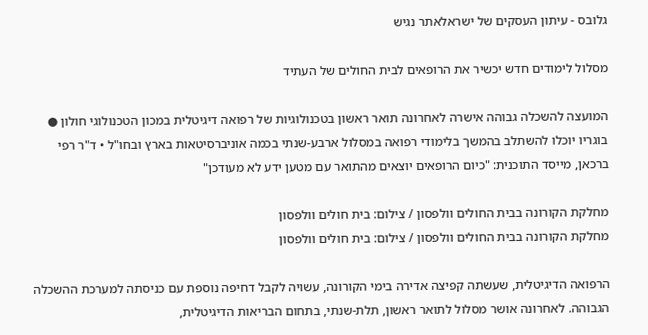גלובס - עיתון העסקים של ישראלאתר נגיש

מסלול לימודים חדש יכשיר את הרופאים לבית החולים של העתיד

המועצה להשכלה גבוהה אישרה לאחרונה תואר ראשון בטכנולוגיות של רפואה דיגיטלית במכון הטכנולוגי חולון ● בוגריו יוכלו להשתלב בהמשך בלימודי רפואה במסלול ארבע-שנתי בכמה אוניברסיטאות בארץ ובחו"ל • ד"ר רפי ברכאן, מייסד התוכנית: "כיום הרופאים יוצאים מהתואר עם מטען ידע לא מעודכן"

מחלקת הקורונה בבית החולים וולפסון / צילום: בית חולים וולפסון
מחלקת הקורונה בבית החולים וולפסון / צילום: בית חולים וולפסון

הרפואה הדיגיטלית, שעשתה קפיצה אדירה בימי הקורונה, עשויה לקבל דחיפה נוספת עם כניסתה למערכת ההשכלה הגבוהה. לאחרונה אושר מסלול לתואר ראשון, תלת-שנתי, בתחום הבריאות הדיגיטלית,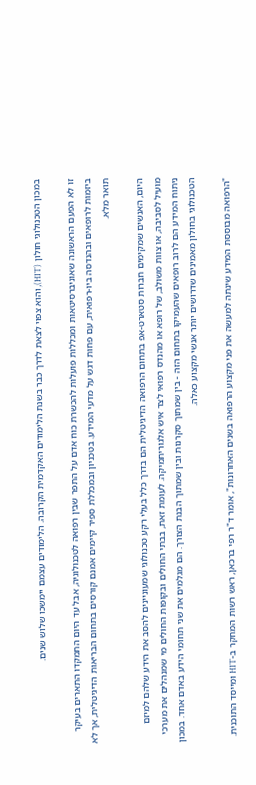במכון הטכנולוגי חולון (HIT), והוא צפוי לצאת לדרך כבר בשנת הלימודים האקדמית הקרובה. הלימודים עצמם יימשכו שלוש שנים.

זו לא הפעם הראשונה שאוניברסיטאות ומכללות פועלות להכשרת כוח אדם על התפר שבין רפואה לטכנולוגיה, אבל עד היום התמקדו התארים בעיקר ביזמות לרופאים ובהנדסה ביו-רפואית, עם פחות דגש על מדעי המידע. בטכניון ובמכללת ספיר קיימים אמנם קורסים בתחום הבריאות הדיגיטלית, אך לא תואר מלא.

היום, האנשים שמקימים חברות סטארט-אפ בתחום הרפואה הדיגיטלית הם בדרך כלל בעלי רקע טכנולוגי שמעוניינים להסב את הידע שלהם למיזם מועיל לסביבה, או צוות משולב, של רופא או מהנדס רפואי לצד איש אלגוריתמיקה. לעומת זאת, בבתי החולים ובקופות החולים מי שמנהלים את מערכי ניתוח המידע הם לרוב רופאים שהעמיקו בתחום הזה - בין שמתוך סקרנות ובין שמתוך הבנת הצורך. הם מגלמים את שני תחומי הידע באדם אחד. במכון הטכנולוגי בחולון מאמינים שדרושים יותר אנשי מקצוע כאלה.

"הרפואה מבוססת המידע שינתה למעשה את פני מקצוע הרפואה בשנים האחרונות", אומר ד"ר רפי ברכאן, ראש רשות המחקר ב-HIT ומייסד התוכנית.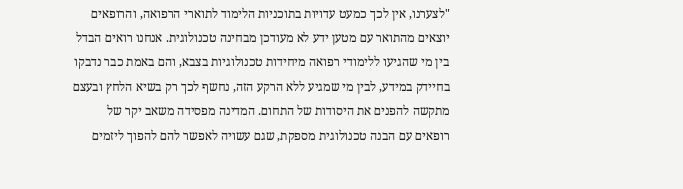"לצערנו, אין לכך כמעט עדויות בתוכניות הלימוד לתוארי הרפואה, והרופאים יוצאים מהתואר עם מטען ידע לא מעודכן מבחינה טכנולוגית. אנחנו רואים הבדל בין מי שהגיעו ללימודי רפואה מיחידות טכנולוגיות בצבא, והם באמת כבר נדבקו בחיידק במידע, לבין מי שמגיע ללא הרקע הזה, נחשף לכך רק בשיא הלחץ ובעצם מתקשה להפנים את היסודות של התחום. המדינה מפסידה משאב יקר של רופאים עם הבנה טכנולוגית מספקת, שגם עשויה לאפשר להם להפוך ליזמים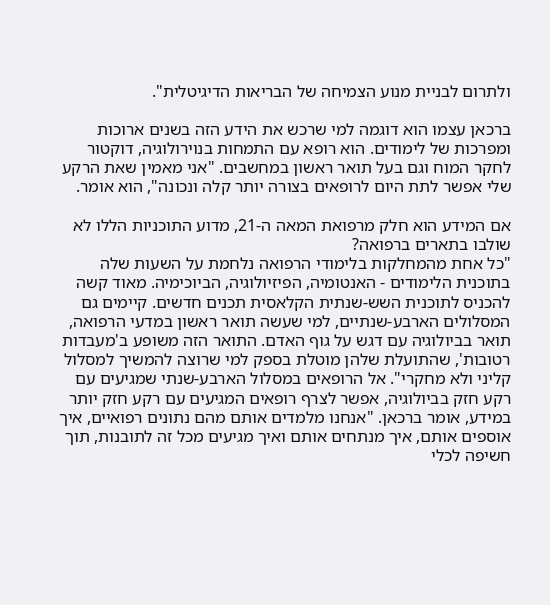ולתרום לבניית מנוע הצמיחה של הבריאות הדיגיטלית".

ברכאן עצמו הוא דוגמה למי שרכש את הידע הזה בשנים ארוכות ומפרכות של לימודים. הוא רופא עם התמחות בנוירולוגיה, דוקטור לחקר המוח וגם בעל תואר ראשון במחשבים. "אני מאמין שאת הרקע שלי אפשר לתת היום לרופאים בצורה יותר קלה ונכונה", הוא אומר.

אם המידע הוא חלק מרפואת המאה ה-21, מדוע התוכניות הללו לא שולבו בתארים ברפואה?
"כל אחת מהמחלקות בלימודי הרפואה נלחמת על השעות שלה בתוכנית הלימודים - האנטומיה, הפיזיולוגיה, הביוכימיה. מאוד קשה להכניס לתוכנית השש-שנתית הקלאסית תכנים חדשים. קיימים גם המסלולים הארבע-שנתיים, למי שעשה תואר ראשון במדעי הרפואה, תואר בביולוגיה עם דגש על גוף האדם. התואר הזה משופע ב'מעבדות רטובות', שהתועלת שלהן מוטלת בספק למי שרוצה להמשיך למסלול קליני ולא מחקרי". אל הרופאים במסלול הארבע-שנתי שמגיעים עם רקע חזק בביולוגיה, אפשר לצרף רופאים המגיעים עם רקע חזק יותר במידע, אומר ברכאן. "אנחנו מלמדים אותם מהם נתונים רפואיים, איך אוספים אותם, איך מנתחים אותם ואיך מגיעים מכל זה לתובנות, תוך חשיפה לכלי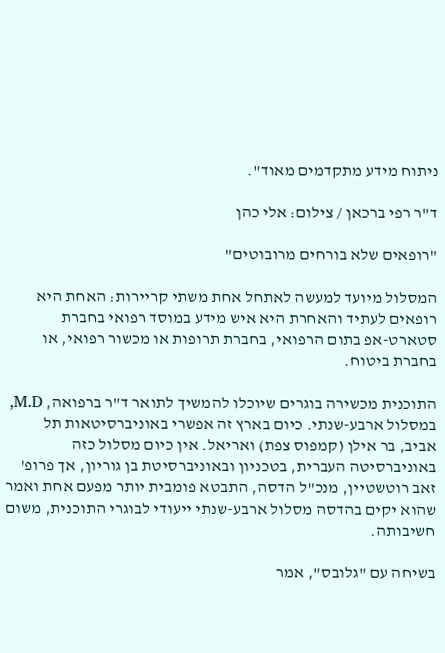ניתוח מידע מתקדמים מאוד".

ד"ר רפי ברכאן / צילום: אלי כהן

"רופאים שלא בורחים מרובוטים"

המסלול מיועד למעשה לאתחל אחת משתי קריירות: האחת היא רופאים לעתיד והאחרת היא איש מידע במוסד רפואי בחברת סטארט-אפ בתום הרפואי, בחברת תרופות או מכשור רפואי, או בחברת ביטוח.

התוכנית מכשירה בוגרים שיוכלו להמשיך לתואר ד"ר ברפואה, M.D, במסלול ארבע-שנתי. כיום בארץ זה אפשרי באוניברסיטאות תל אביב, בר אילן (קמפוס צפת) ואריאל. אין כיום מסלול כזה באוניברסיטה העברית, בטכניון ובאוניברסיטת בן גוריון, אך פרופ' זאב רוטשטיין, מנכ"ל הדסה, התבטא פומבית יותר מפעם אחת ואמר שהוא יקים בהדסה מסלול ארבע-שנתי ייעודי לבוגרי התוכנית, משום חשיבותה.

בשיחה עם "גלובס", אמר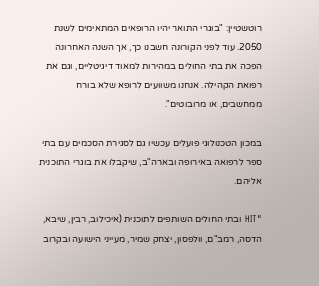רוטשטיין: "בוגרי התואר יהיו הרופאים המתאימים לשנת 2050. עוד לפני הקורונה חשבנו כך, אך השנה האחרונה הפכה את בתי החולים במהירות למאוד דיגיטליים, וגם את רפואת הקהילה. אנחנו משוועים לרופא שלא בורח ממחשבים, או מרובוטים".

במכון הטכנולוגי פועלים עכשיו גם לסגירת הסכמים עם בתי ספר לרפואה באירופה ובארה"ב, שיקבלו את בוגרי התוכנית אליהם.

"HIT ובתי החולים השותפים לתוכנית (איכילוב, רבין, שיבא, הדסה, רמב"ם, וולפסון, יצחק שמיר, מעייני הישועה ובקרוב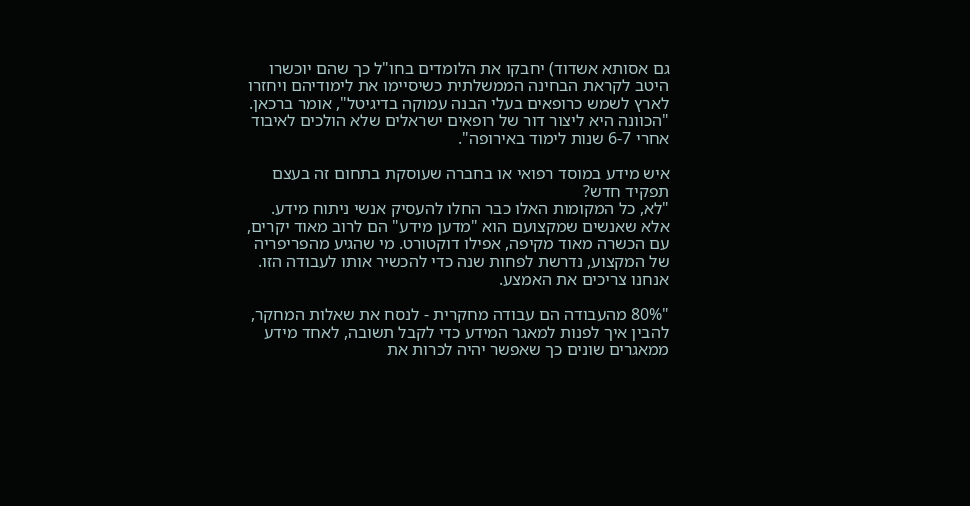גם אסותא אשדוד) יחבקו את הלומדים בחו"ל כך שהם יוכשרו היטב לקראת הבחינה הממשלתית כשיסיימו את לימודיהם ויחזרו לארץ לשמש כרופאים בעלי הבנה עמוקה בדיגיטל", אומר ברכאן. "הכוונה היא ליצור דור של רופאים ישראלים שלא הולכים לאיבוד אחרי 6-7 שנות לימוד באירופה".

איש מידע במוסד רפואי או בחברה שעוסקת בתחום זה בעצם תפקיד חדש?
"לא, כל המקומות האלו כבר החלו להעסיק אנשי ניתוח מידע. אלא שאנשים שמקצועם הוא "מדען מידע" הם לרוב מאוד יקרים, עם הכשרה מאוד מקיפה, אפילו דוקטורט. מי שהגיע מהפריפריה של המקצוע, נדרשת לפחות שנה כדי להכשיר אותו לעבודה הזו. אנחנו צריכים את האמצע.

"80% מהעבודה הם עבודה מחקרית - לנסח את שאלות המחקר, להבין איך לפנות למאגר המידע כדי לקבל תשובה, לאחד מידע ממאגרים שונים כך שאפשר יהיה לכרות את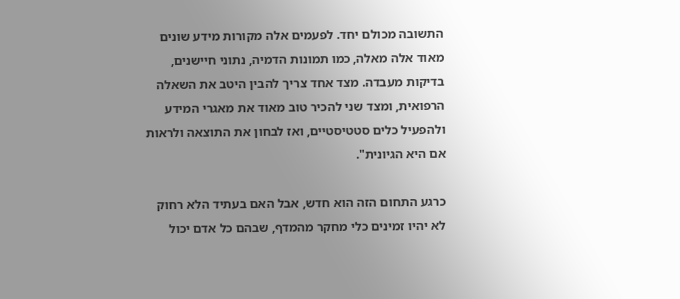התשובה מכולם יחד. לפעמים אלה מקורות מידע שונים מאוד אלה מאלה, כמו תמונות הדמיה, נתוני חיישנים, בדיקות מעבדה. מצד אחד צריך להבין היטב את השאלה הרפואית, ומצד שני להכיר טוב מאוד את מאגרי המידע ולהפעיל כלים סטטיסטיים, ואז לבחון את התוצאה ולראות אם היא הגיונית".

כרגע התחום הזה הוא חדש, אבל האם בעתיד הלא רחוק לא יהיו זמינים כלי מחקר מהמדף, שבהם כל אדם יכול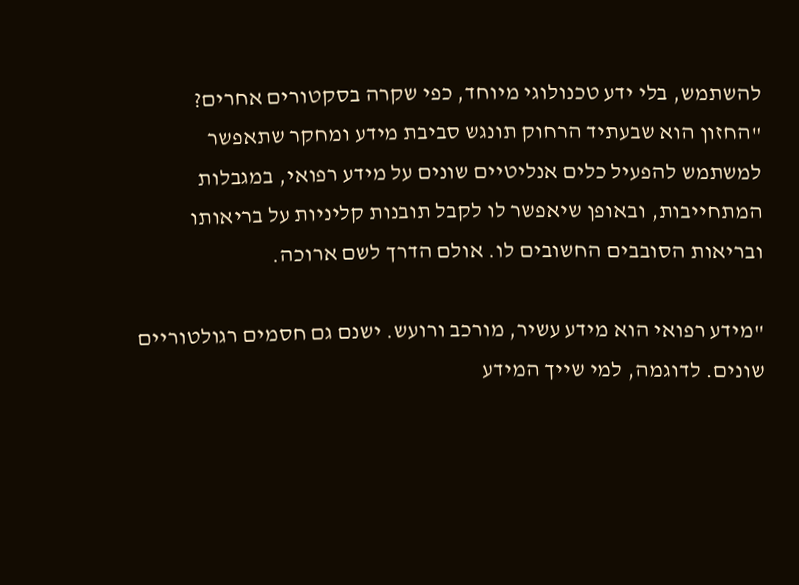להשתמש, בלי ידע טכנולוגי מיוחד, כפי שקרה בסקטורים אחרים?
"החזון הוא שבעתיד הרחוק תונגש סביבת מידע ומחקר שתאפשר למשתמש להפעיל כלים אנליטיים שונים על מידע רפואי, במגבלות המתחייבות, ובאופן שיאפשר לו לקבל תובנות קליניות על בריאותו ובריאות הסובבים החשובים לו. אולם הדרך לשם ארוכה.

"מידע רפואי הוא מידע עשיר, מורכב ורועש. ישנם גם חסמים רגולטוריים שונים. לדוגמה, למי שייך המידע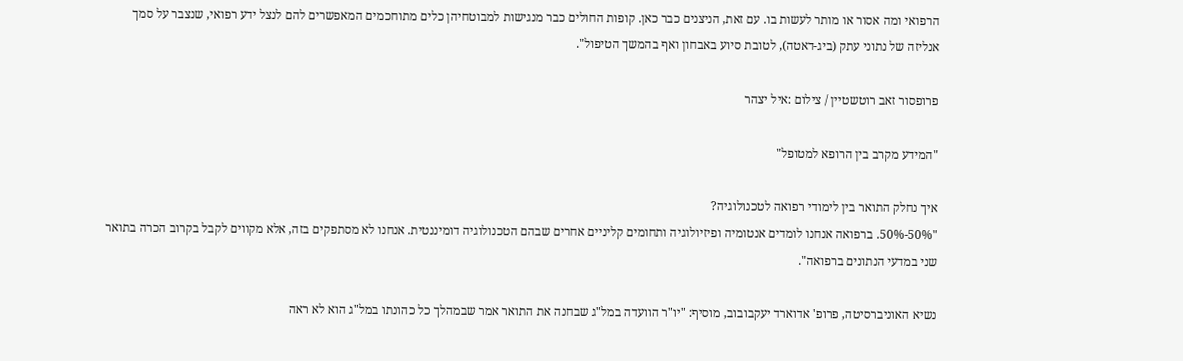הרפואי ומה אסור או מותר לעשות בו. עם זאת, הניצנים כבר כאן. קופות החולים כבר מנגישות למבוטחיהן כלים מתוחכמים המאפשרים להם לנצל ידע רפואי, שנצבר על סמך אנליזה של נתוני עתק (ביג-דאטה), לטובת סיוע באבחון ואף בהמשך הטיפול".

פרופסור זאב רוטשטיין / צילום :איל יצהר

"המידע מקרב בין הרופא למטופל"

איך נחלק התואר בין לימודי רפואה לטכנולוגיה?
"50%-50%. ברפואה אנחנו לומדים אנטומיה ופיזיולוגיה ותחומים קליניים אחרים שבהם הטכנולוגיה דומיננטית. אנחנו לא מסתפקים בזה, אלא מקווים לקבל בקרוב הכרה בתואר שני במדעי הנתונים ברפואה".

נשיא האוניברסיטה, פרופ' אדוארד יעקבובוב, מוסיף: "יו"ר הוועדה במל"ג שבחנה את התואר אמר שבמהלך כל כהונתו במל"ג הוא לא ראה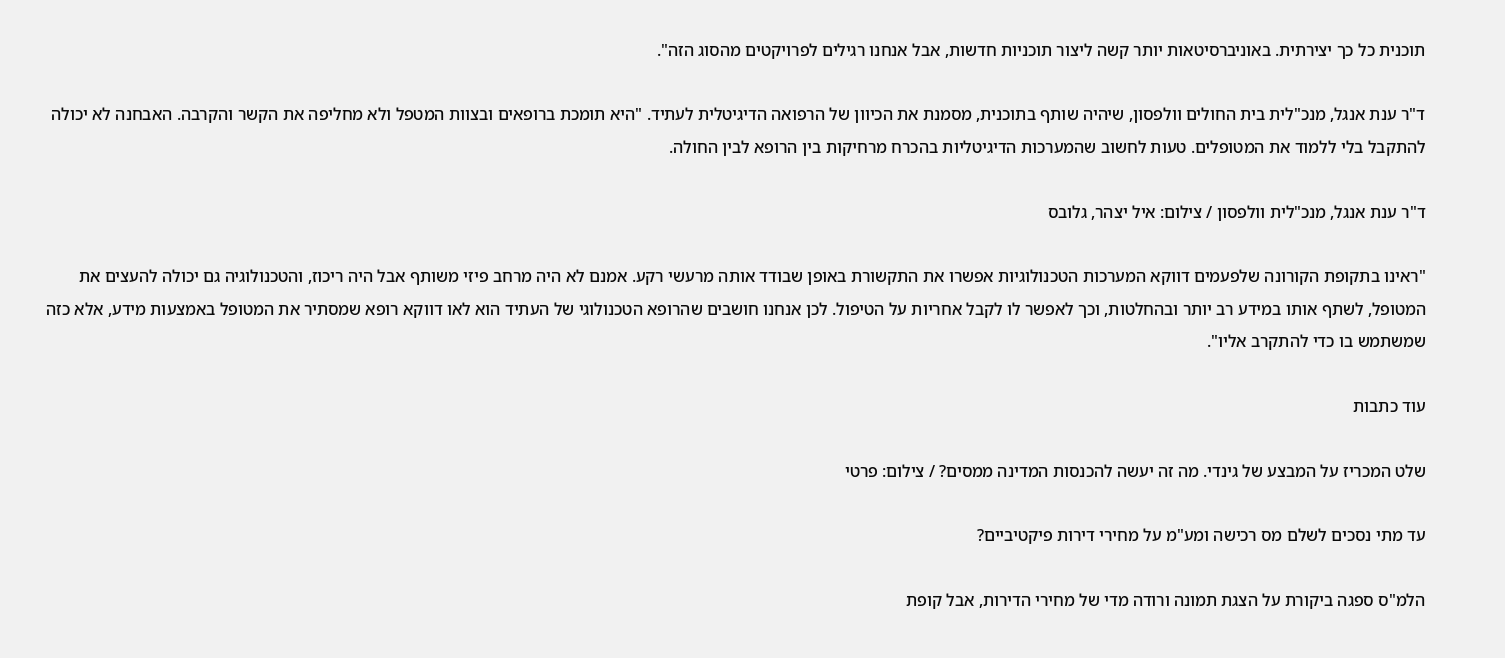תוכנית כל כך יצירתית. באוניברסיטאות יותר קשה ליצור תוכניות חדשות, אבל אנחנו רגילים לפרויקטים מהסוג הזה".

ד"ר ענת אנגל, מנכ"לית בית החולים וולפסון, שיהיה שותף בתוכנית, מסמנת את הכיוון של הרפואה הדיגיטלית לעתיד. "היא תומכת ברופאים ובצוות המטפל ולא מחליפה את הקשר והקרבה. האבחנה לא יכולה להתקבל בלי ללמוד את המטופלים. טעות לחשוב שהמערכות הדיגיטליות בהכרח מרחיקות בין הרופא לבין החולה.

ד"ר ענת אנגל, מנכ"לית וולפסון / צילום: איל יצהר, גלובס

"ראינו בתקופת הקורונה שלפעמים דווקא המערכות הטכנולוגיות אפשרו את התקשורת באופן שבודד אותה מרעשי רקע. אמנם לא היה מרחב פיזי משותף אבל היה ריכוז, והטכנולוגיה גם יכולה להעצים את המטופל, לשתף אותו במידע רב יותר ובהחלטות, וכך לאפשר לו לקבל אחריות על הטיפול. לכן אנחנו חושבים שהרופא הטכנולוגי של העתיד הוא לאו דווקא רופא שמסתיר את המטופל באמצעות מידע, אלא כזה שמשתמש בו כדי להתקרב אליו".

עוד כתבות

שלט המכריז על המבצע של גינדי. מה זה יעשה להכנסות המדינה ממסים? / צילום: פרטי

עד מתי נסכים לשלם מס רכישה ומע"מ על מחירי דירות פיקטיביים?

הלמ"ס ספגה ביקורת על הצגת תמונה ורודה מדי של מחירי הדירות, אבל קופת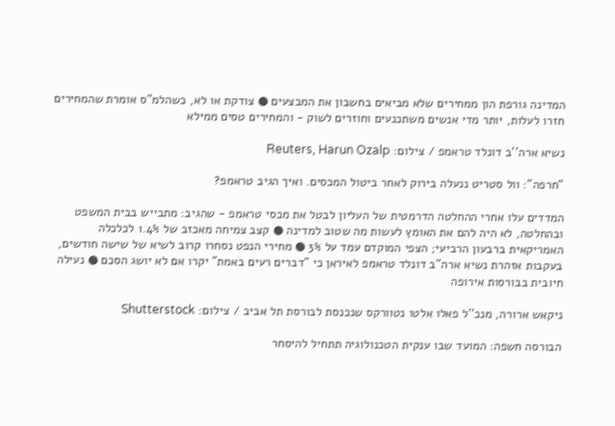המדינה גורפת הון ממחירים שלא מביאים בחשבון את המבצעים ● צודקת או לא, כשהלמ"ס אומרת שהמחירים חזרו לעלות, יותר מדי אנשים משתכנעים וחוזרים לשוק - והמחירים טסים ממילא

נשיא ארה''ב דונלד טראמפ / צילום: Reuters, Harun Ozalp

"חרפה": וול סטריט ננעלה בירוק לאחר ביטול המכסים. ואיך הגיב טראמפ?

המדדים עלו אחרי ההחלטה הדרמטית של העליון לבטל את מכסי טראמפ - שהגיב: מתבייש בבית המשפט ובהחלטה, לא היה להם את האומץ לעשות מה שטוב למדינה ● קצב צמיחה מאכזב של 1.4% לכלכלה האמריקאית ברבעון הרביעי; הצפי המוקדם עמד על 3% ● מחירי הנפט נסחרו קרוב לשיא של שישה חודשים, בעקבות אזהרת נשיא ארה"ב דונלד טראמפ לאיראן כי "דברים רעים באמת" יקרו אם לא יושג הסכם ● נעילה חיובית בבורסות אירופה

ניקאש ארורה, מנכ''ל פאלו אלטו נטוורקס שנכנסת לבורסת תל אביב / צילום: Shutterstock

הבורסה חשפה: המועד שבו ענקית הטכנולוגיה תתחיל להיסחר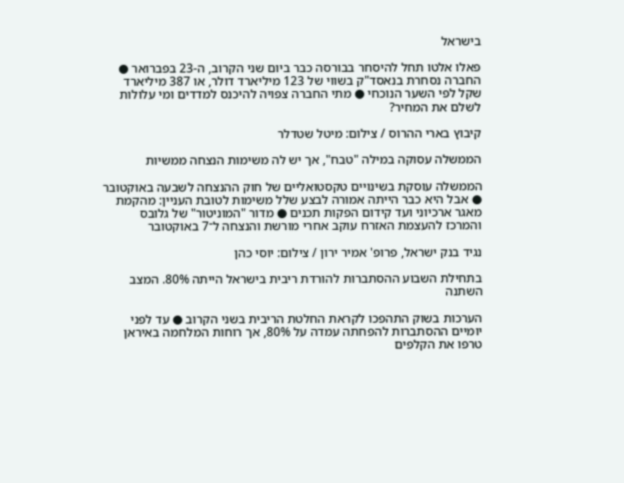בישראל

פאלו אלטו תחל להיסחר בבורסה כבר ביום שני הקרוב, ה-23 בפברואר ● החברה נסחרת בנאסד"ק בשווי של 123 מיליארד דולר, או 387 מיליארד שקל לפי השער הנוכחי ● מתי החברה צפויה להיכנס למדדים ומי עלולות לשלם את המחיר?

קיבוץ בארי ההרוס / צילום: מיטל שטדלר

הממשלה עסוקה במילה "טבח", אך יש לה משימות הנצחה ממשיות

הממשלה עוסקת בשינויים טקסטואליים של חוק ההנצחה לשבעה באוקטובר ● אבל היא כבר הייתה אמורה לבצע שלל משימות לטובת העניין: מהקמת מאגר ארכיוני ועד קידום הפקות תכנים ● מדור "המוניטור" של גלובס והמרכז להעצמת האזרח עוקב אחרי מורשת והנצחה ל־7 באוקטובר

נגיד בנק ישראל, פרופ' אמיר ירון / צילום: יוסי כהן

בתחילת השבוע ההסתברות להורדת ריבית בישראל הייתה 80%. המצב השתנה

הערכות בשוק התהפכו לקראת החלטת הריבית בשני הקרוב ● עד לפני יומיים ההסתברות להפחתה עמדה על 80%, אך רוחות המלחמה באיראן טרפו את הקלפים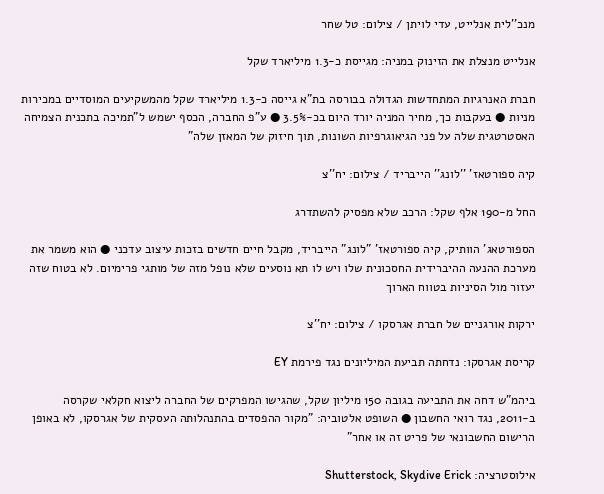מנכ''לית אנלייט, עדי לויתן / צילום: טל שחר

אנלייט מנצלת את הזינוק במניה: מגייסת כ-1.3 מיליארד שקל

חברת האנרגיות המתחדשות הגדולה בבורסה בת"א גייסה כ-1.3 מיליארד שקל מהמשקיעים המוסדיים במכירות מניות ● בעקבות כך, מחיר המניה יורד היום בכ-3.5% ● ע"פ החברה, הכסף ישמש ל"תמיכה בתכנית הצמיחה האסטרטגית שלה על פני הגיאוגרפיות השונות, תוך חיזוק של המאזן שלה"

קיה ספורטאז' ''לונג'' הייבריד / צילום: יח''צ

החל מ-190 אלף שקל: הרכב שלא מפסיק להשתדרג

הספורטאג' הוותיק, קיה ספורטאז' "לונג" הייבריד, מקבל חיים חדשים בזכות עיצוב עדכני ● הוא משמר את מערכת ההנעה ההיברידית החסכונית שלו ויש לו תא נוסעים שלא נופל מזה של מותגי פרימיום. לא בטוח שזה יעזור מול הסיניות בטווח הארוך

ירקות אורגניים של חברת אגרסקו / צילום: יח''צ

קריסת אגרסקו: נדחתה תביעת המיליונים נגד פירמת EY

ביהמ"ש דחה את התביעה בגובה 150 מיליון שקל, שהגישו המפרקים של החברה ליצוא חקלאי שקרסה ב-2011, נגד רואי החשבון ● השופט אלטוביה: "מקור ההפסדים בהתנהלותה העסקית של אגרסקו, לא באופן הרישום החשבונאי של פריט זה או אחר"

אילוסטרציה: Shutterstock, Skydive Erick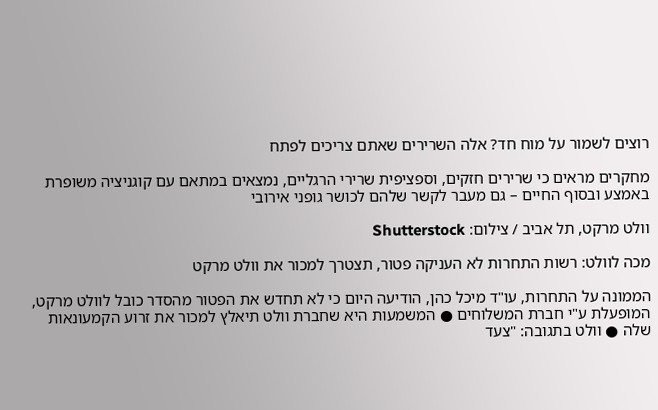רוצים לשמור על מוח חד? אלה השרירים שאתם צריכים לפתח

מחקרים מראים כי שרירים חזקים, וספציפית שרירי הרגליים, נמצאים במתאם עם קוגניציה משופרת באמצע ובסוף החיים – גם מעבר לקשר שלהם לכושר גופני אירובי

וולט מרקט, תל אביב / צילום: Shutterstock

מכה לוולט: רשות התחרות לא העניקה פטור, תצטרך למכור את וולט מרקט

הממונה על התחרות, עו"ד מיכל כהן, הודיעה היום כי לא תחדש את הפטור מהסדר כובל לוולט מרקט, המופעלת ע"י חברת המשלוחים ● המשמעות היא שחברת וולט תיאלץ למכור את זרוע הקמעונאות שלה ● וולט בתגובה: "צעד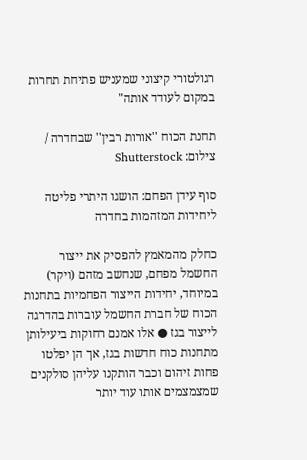רגולטורי קיצוני שמעניש פתיחת תחרות במקום לעודד אותה"

תחנת הכוח ''אורות רבין'' שבחדרה / צילום: Shutterstock

סוף עידן הפחם: הושגו היתרי פליטה ליחידות המזהמות בחדרה

כחלק מהמאמץ להפסיק את ייצור החשמל מפחם, שנחשב מזהם (ויקר) במיוחד, יחידות הייצור הפחמיות בתחנות הכוח של חברת החשמל עוברות בהדרגה לייצור בגז ● אלו אמנם רחוקות ביעילותן מתחנות כוח חדשות בגז, אך הן יפלטו פחות זיהום וכבר הותקנו עליהן סולקנים שמצמצמים אותו עוד יותר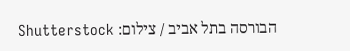הבורסה בתל אביב / צילום: Shutterstock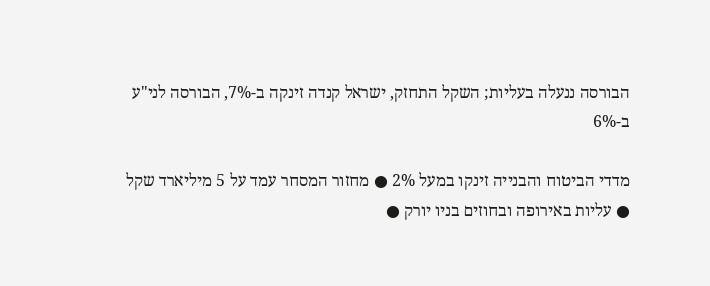הבורסה ננעלה בעליות; השקל התחזק, ישראל קנדה זינקה ב-7%, הבורסה לני"ע ב-6%

מדדי הביטוח והבנייה זינקו במעל 2% ● מחזור המסחר עמד על 5 מיליארד שקל ● עליות באירופה ובחוזים בניו יורק ●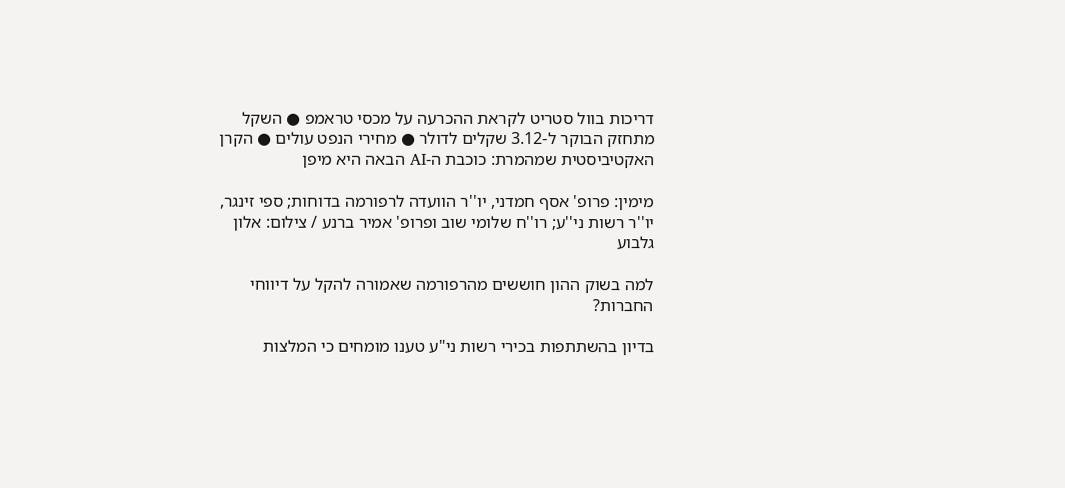דריכות בוול סטריט לקראת ההכרעה על מכסי טראמפ ● השקל מתחזק הבוקר ל-3.12 שקלים לדולר ● מחירי הנפט עולים ● הקרן האקטיביסטית שמהמרת: כוכבת ה-AI הבאה היא מיפן

מימין: פרופ' אסף חמדני, יו''ר הוועדה לרפורמה בדוחות; ספי זינגר, יו''ר רשות ני''ע; רו''ח שלומי שוב ופרופ' אמיר ברנע / צילום: אלון גלבוע

למה בשוק ההון חוששים מהרפורמה שאמורה להקל על דיווחי החברות?

בדיון בהשתתפות בכירי רשות ני"ע טענו מומחים כי המלצות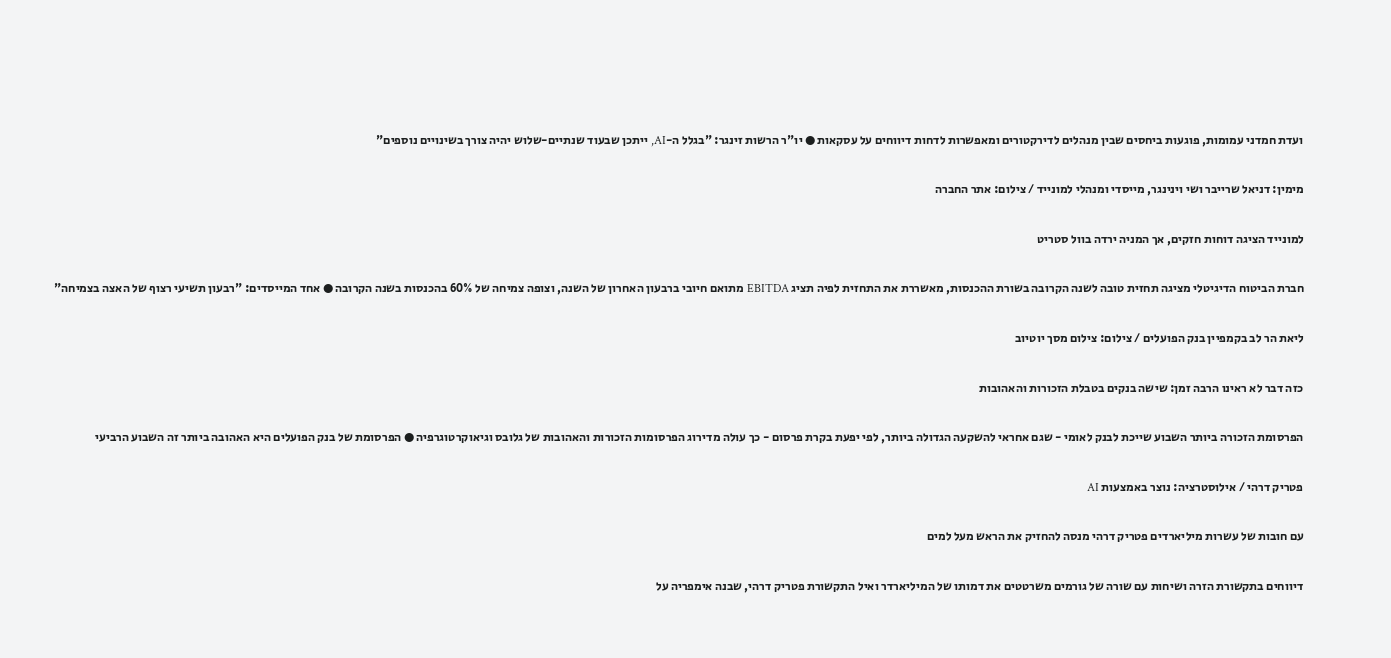ועדת חמדני עמומות, פוגעות ביחסים שבין מנהלים לדירקטורים ומאפשרות לדחות דיווחים על עסקאות ● יו"ר הרשות זינגר: "בגלל ה-AI, ייתכן שבעוד שנתיים-שלוש יהיה צורך בשינויים נוספים"

מימין: דניאל שרייבר ושי וינינגר, מייסדי ומנהלי למונייד / צילום: אתר החברה

למונייד הציגה דוחות חזקים, אך המניה ירדה בוול סטריט

חברת הביטוח הדיגיטלי מציגה תחזית טובה לשנה הקרובה בשורת ההכנסות, מאשררת את התחזית לפיה תציג EBITDA מתואם חיובי ברבעון האחרון של השנה, וצופה צמיחה של 60% בהכנסות בשנה הקרובה ● אחד המייסדים: "רבעון תשיעי רצוף של האצה בצמיחה"

ליאת הר לב בקמפיין בנק הפועלים / צילום: צילום מסך יוטיוב

כזה דבר לא ראינו הרבה זמן: שישה בנקים בטבלת הזכורות והאהובות

הפרסומת הזכורה ביותר השבוע שייכת לבנק לאומי - שגם אחראי להשקעה הגדולה ביותר, לפי יפעת בקרת פרסום - כך עולה מדירוג הפרסומות הזכורות והאהובות של גלובס וגיאוקרטוגרפיה ● הפרסומת של בנק הפועלים היא האהובה ביותר זה השבוע הרביעי

פטריק דרהי / אילוסטרציה: נוצר באמצעות AI

עם חובות של עשרות מיליארדים פטריק דרהי מנסה להחזיק את הראש מעל למים

דיווחים בתקשורת הזרה ושיחות עם שורה של גורמים משרטטים את דמותו של המיליארדר ואיל התקשורת פטריק דרהי, שבנה אימפריה על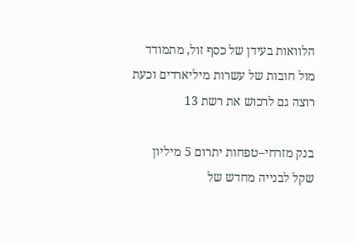הלוואות בעידן של כסף זול, מתמודד מול חובות של עשרות מיליארדים וכעת רוצה גם לרכוש את רשת 13

בנק מזרחי–טפחות יתרום 5 מיליון שקל לבנייה מחדש של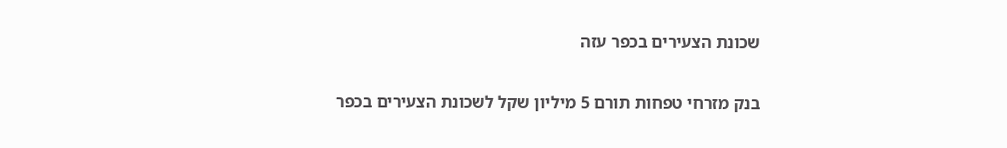שכונת הצעירים בכפר עזה

בנק מזרחי טפחות תורם 5 מיליון שקל לשכונת הצעירים בכפר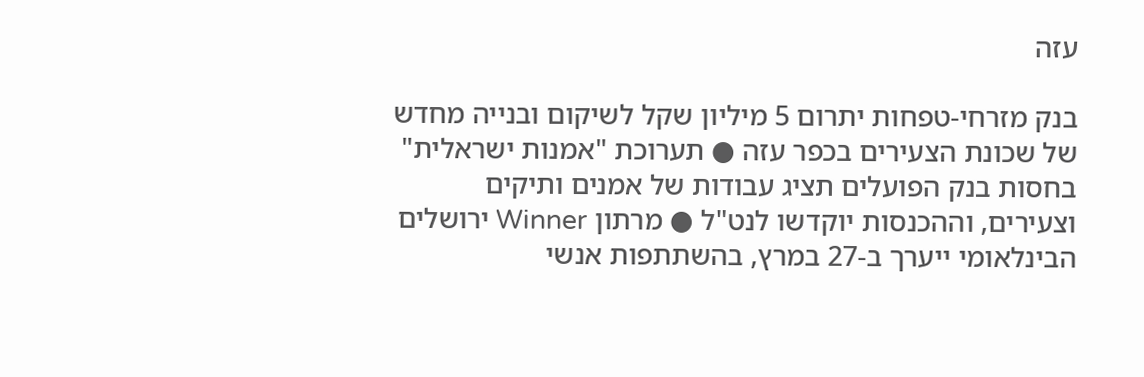עזה

בנק מזרחי-טפחות יתרום 5 מיליון שקל לשיקום ובנייה מחדש של שכונת הצעירים בכפר עזה ● תערוכת "אמנות ישראלית" בחסות בנק הפועלים תציג עבודות של אמנים ותיקים וצעירים, וההכנסות יוקדשו לנט"ל ● מרתון Winner ירושלים הבינלאומי ייערך ב-27 במרץ, בהשתתפות אנשי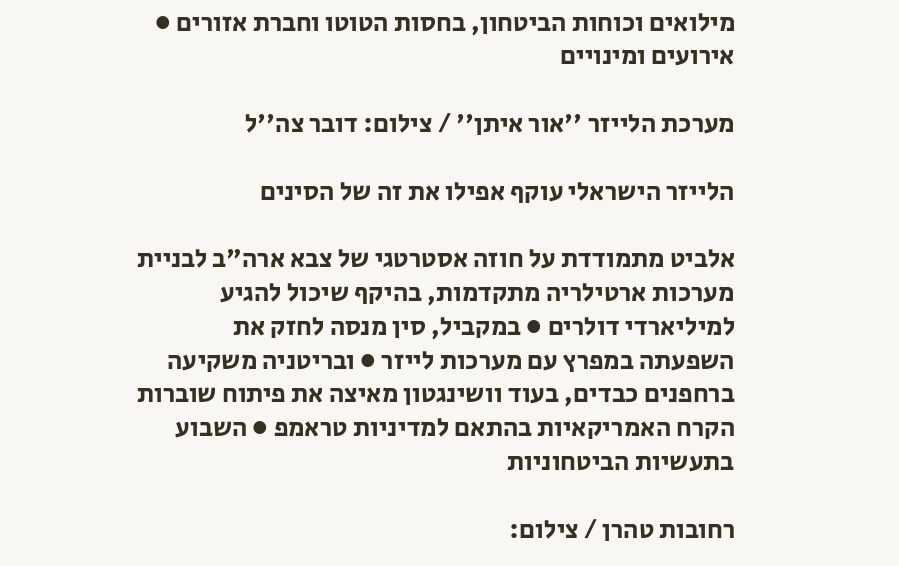מילואים וכוחות הביטחון, בחסות הטוטו וחברת אזורים ● אירועים ומינויים

מערכת הלייזר ''אור איתן'' / צילום: דובר צה''ל

הלייזר הישראלי עוקף אפילו את זה של הסינים

אלביט מתמודדת על חוזה אסטרטגי של צבא ארה"ב לבניית מערכות ארטילריה מתקדמות, בהיקף שיכול להגיע למיליארדי דולרים ● במקביל, סין מנסה לחזק את השפעתה במפרץ עם מערכות לייזר ● ובריטניה משקיעה ברחפנים כבדים, בעוד וושינגטון מאיצה את פיתוח שוברות הקרח האמריקאיות בהתאם למדיניות טראמפ ● השבוע בתעשיות הביטחוניות

רחובות טהרן / צילום: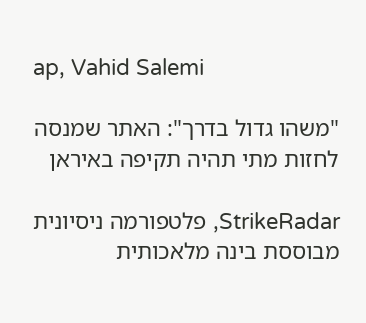ap, Vahid Salemi

"משהו גדול בדרך": האתר שמנסה לחזות מתי תהיה תקיפה באיראן

StrikeRadar, פלטפורמה ניסיונית מבוססת בינה מלאכותית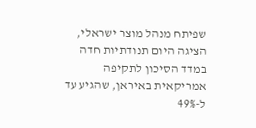שפיתח מנהל מוצר ישראלי, הציגה היום תנודתיות חדה במדד הסיכון לתקיפה אמריקאית באיראן, שהגיע עד ל-49%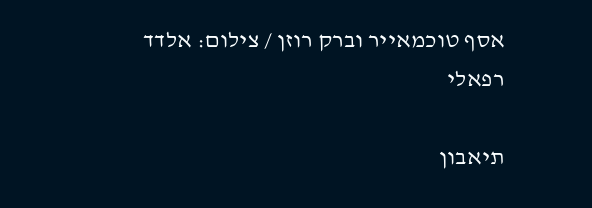אסף טוכמאייר וברק רוזן / צילום: אלדד רפאלי

תיאבון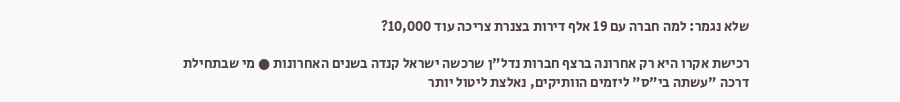שלא נגמר: למה חברה עם 19 אלף דירות בצנרת צריכה עוד 10,000?

רכישת אקרו היא רק אחרונה ברצף חברות נדל"ן שרכשה ישראל קנדה בשנים האחרונות ● מי שבתחילת דרכה "עשתה בי"ס" ליזמים הוותיקים, נאלצת ליטול יותר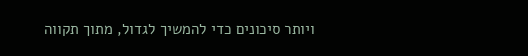ויותר סיכונים כדי להמשיך לגדול, מתוך תקווה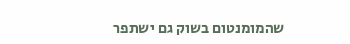שהמומנטום בשוק גם ישתפר